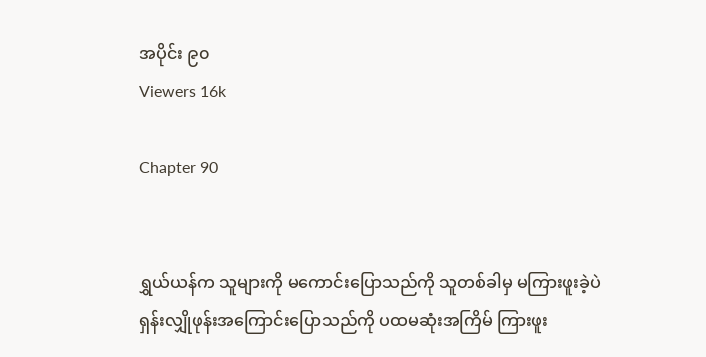အပိုင်း ၉၀
Viewers 16k

Chapter 90


ရွှယ်ယန်က သူများကို မကောင်းပြောသည်ကို သူတစ်ခါမှ မကြားဖူးခဲ့ပဲ ရှန်းလျှိုဖုန်းအကြောင်းပြောသည်ကို ပထမဆုံးအကြိမ် ကြားဖူး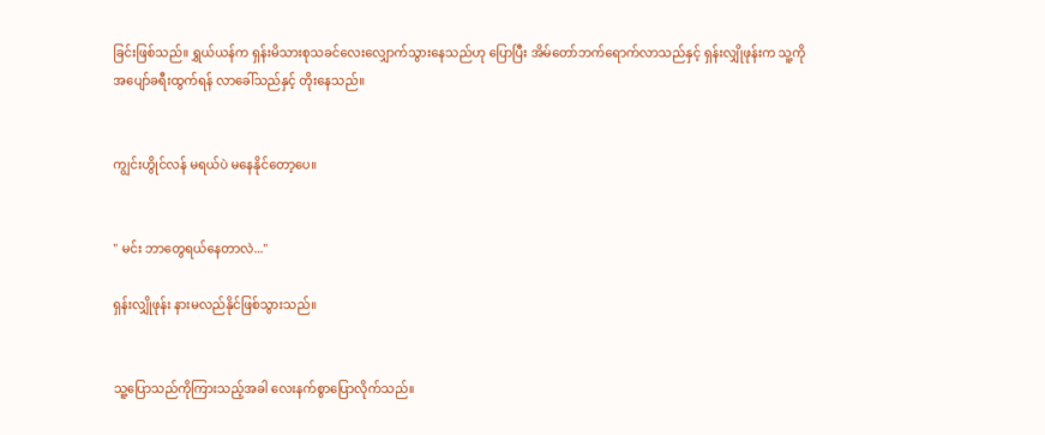ခြင်းဖြစ်သည်။ ရွှယ်ယန်က ရှန်းမိသားစုသခင်လေးလျှောက်သွားနေသည်ဟု ပြောပြီး အိမ်တော်ဘက်ရောက်လာသည်နှင့် ရှန်းလျှိုဖုန်းက သူ့ကိုအပျော်ခရီးထွက်ရန် လာခေါ်သည်နှင့် တိုးနေသည်။


ကျွင်းဟွိုင်လန် မရယ်ပဲ မနေနိုင်တော့ပေ။


" မင်း ဘာတွေရယ်နေတာလဲ..."

ရှန်းလျှိုဖုန်း နားမလည်နိုင်ဖြစ်သွားသည်။


သူ့ပြောသည်ကိုကြားသည့်အခါ လေးနက်စွာပြောလိုက်သည်။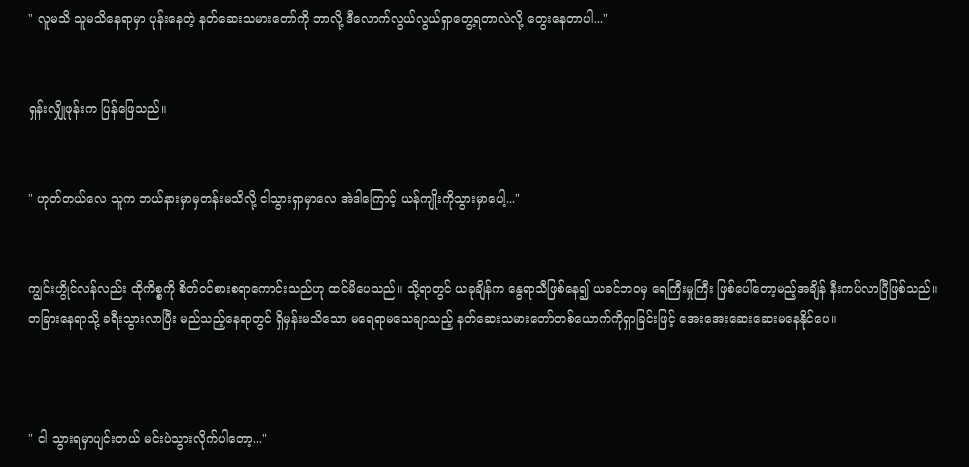" လူမသိ သူမသိနေရာမှာ ပုန်းနေတဲ့ နတ်ဆေးသမားတော်ကို ဘာလို့ ဒီလောက်လွယ်လွယ်ရှာတွေ့ရတာလဲလို့ တွေးနေတာပါ..."


ရှန်းလျှိုဖုန်းက ပြန်ဖြေသည်။


" ဟုတ်တယ်လေ သူက ဘယ်နားမှာမှတန်းမသိလို့ ငါသွားရှာမှာလေ အဲဒါကြောင့် ယန်ကျိုးကိုသွားမှာပေါ့..."


ကျွင်းဟွိုင်လန်လည်း ထိုကိစ္စကို စိတ်ဝင်စားစရာကောင်းသည်ဟု ထင်မိပေသည်။ သို့ရာတွင် ယခုချိန်က နွေရာသီဖြစ်နေ၍ ယခင်ဘဝမှ ရေကြီးမှုကြီး ဖြစ်ပေါ်တော့မည့်အချိန် နီးကပ်လာပြီဖြစ်သည်။ တခြားနေရာသို့ ခရီးသွားလာပြီး မည်သည့်နေရာတွင် ရှိမှန်းမသိသော မရေရာမသေချာသည့် နတ်ဆေးသမားတော်တစ်ယောက်ကိုရှာခြင်းဖြင့် အေးအေးဆေးဆေးမနေနိုင်ပေ။



" ငါ သွားရမှာပျင်းတယ် မင်းပဲသွားလိုက်ပါတော့..."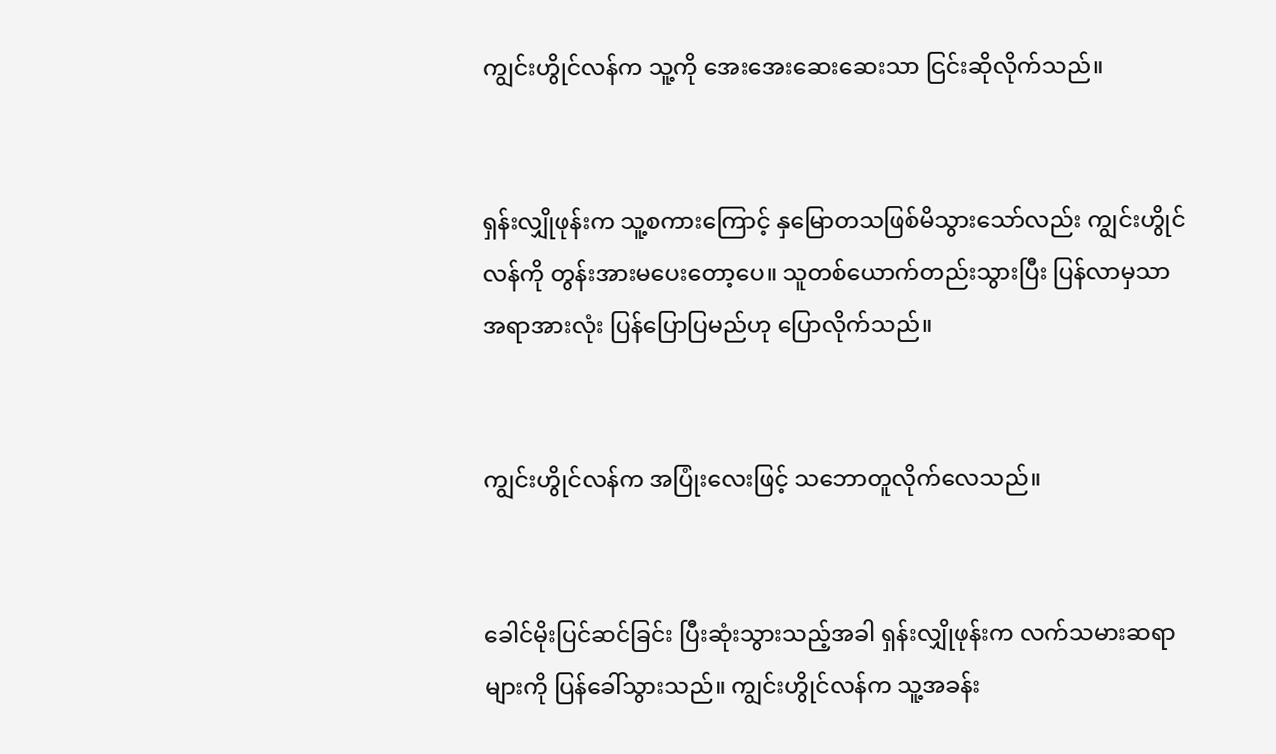ကျွင်းဟွိုင်လန်က သူ့ကို အေးအေးဆေးဆေးသာ ငြင်းဆိုလိုက်သည်။


ရှန်းလျှိုဖုန်းက သူ့စကားကြောင့် နှမြောတသဖြစ်မိသွားသော်လည်း ကျွင်းဟွိုင်လန်ကို တွန်းအားမပေးတော့ပေ။ သူတစ်ယောက်တည်းသွားပြီး ပြန်လာမှသာ အရာအားလုံး ပြန်ပြောပြမည်ဟု ပြောလိုက်သည်။


ကျွင်းဟွိုင်လန်က အပြုံးလေးဖြင့် သဘောတူလိုက်လေသည်။


ခေါင်မိုးပြင်ဆင်ခြင်း ပြီးဆုံးသွားသည့်အခါ ရှန်းလျှိုဖုန်းက လက်သမားဆရာများကို ပြန်ခေါ်သွားသည်။ ကျွင်းဟွိုင်လန်က သူ့အခန်း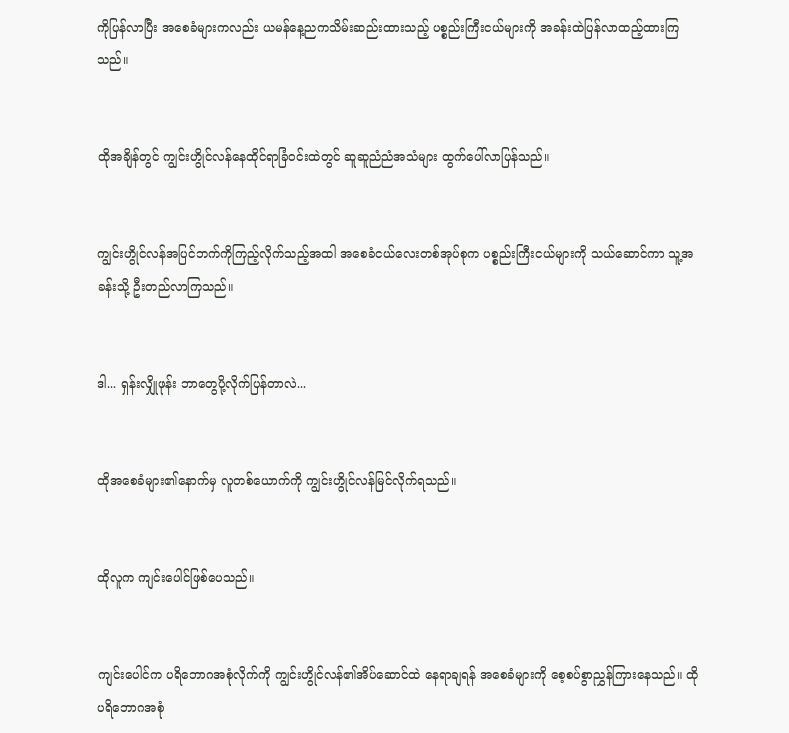ကိုပြန်လာပြီး အစေခံများကလည်း ယမန်နေ့ညကသိမ်းဆည်းထားသည့် ပစ္စည်းကြီးငယ်များကို အခန်းထဲပြန်လာထည့်ထားကြသည်။


ထိုအချိန်တွင် ကျွင်းဟွိုင်လန်နေထိုင်ရာခြံဝင်းထဲတွင် ဆူဆူညံညံအသံများ ထွက်ပေါ်လာပြန်သည်။


ကျွင်းဟွိုင်လန်အပြင်ဘက်ကိုကြည့်လိုက်သည့်အထါ အစေခံငယ်လေးတစ်အုပ်စုက ပစ္စည်းကြီးငယ်များကို သယ်ဆောင်ကာ သူ့အခန်းသို့ ဦးတည်လာကြသည်။


ဒါ... ရှန်းလျှိုဖုန်း ဘာတွေပို့လိုက်ပြန်တာလဲ...


ထိုအစေခံများ၏နောက်မှ လူတစ်ယောက်ကို ကျွင်းဟွိုင်လန်မြင်လိုက်ရသည်။


ထိုလူက ကျင်းပေါင်ဖြစ်ပေသည်။


ကျင်းပေါင်က ပရိဘောဂအစုံလိုက်ကို ကျွင်းဟွိုင်လန်၏အိပ်ဆောင်ထဲ နေရာချရန် အစေခံများကို စေ့စပ်စွာညွှန်ကြားနေသည်။ ထိုပရိဘောဂအစုံ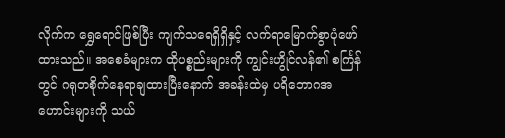လိုက်က ရွှေရောင်ဖြစ်ပြီး ကျက်သရေရှိရှိနှင့် လက်ရာမြောက်စွာပုံဖော်ထားသည်။ အစေခံများက ထိုပစ္စည်းများကို ကျွင်းဟွိုင်လန်၏ စင်္ကြန်တွင် ဂရုတစိုက်နေရာချထားပြီးနောက် အခန်းထဲမှ ပရိဘောဂအဟောင်းများကို သယ်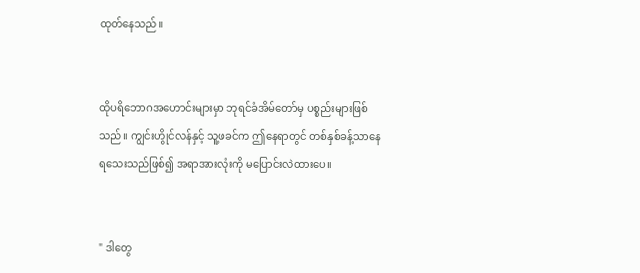ထုတ်နေသည်။


ထိုပရိဘောဂအဟောင်းများမှာ ဘုရင်ခံအိမ်တော်မှ ပစ္စည်းများဖြစ်သည်။ ကျွင်းဟွိုင်လန်နှင့် သူ့ဖခင်က ဤနေရာတွင် တစ်နှစ်ခန့်သာနေရသေးသည်ဖြစ်၍ အရာအားလုံးကို မပြောင်းလဲထားပေ။


" ဒါတွေ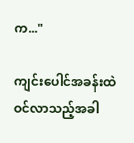က..."

ကျင်းပေါင်အခန်းထဲဝင်လာသည့်အခါ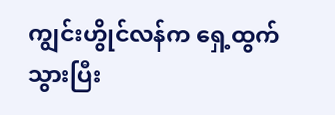ကျွင်းဟွိုင်လန်က ရှေ့ထွက်သွားပြီး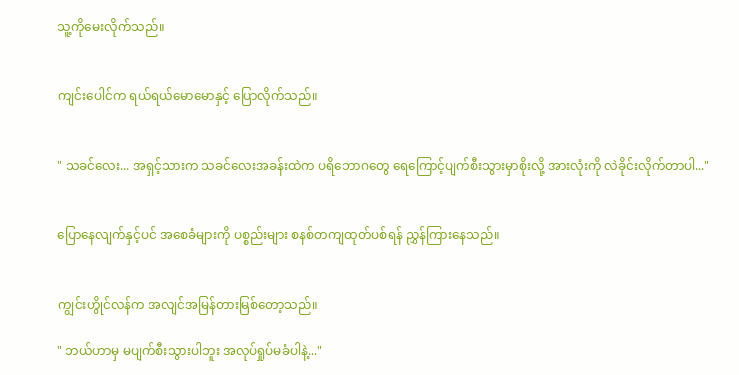သူ့ကိုမေးလိုက်သည်။


ကျင်းပေါင်က ရယ်‌ရယ်မောမောနှင့် ပြောလိုက်သည်။


" သခင်လေး... အရှင့်သားက သခင်လေးအခန်းထဲက ပရိဘောဂတွေ ရေကြောင့်ပျက်စီးသွားမှာစိုးလို့ အားလုံးကို လဲခိုင်းလိုက်တာပါ..."


ပြောနေလျက်နှင့်ပင် အစေခံများကို ပစ္စည်းများ စနစ်တကျထုတ်ပစ်ရန် ညွှန်ကြားနေသည်။


ကျွင်းဟွိုင်လန်က အလျင်အမြန်တားမြစ်တော့သည်။

" ဘယ်ဟာမှ မပျက်စီးသွားပါဘူး အလုပ်ရှုပ်မခံပါနဲ့..."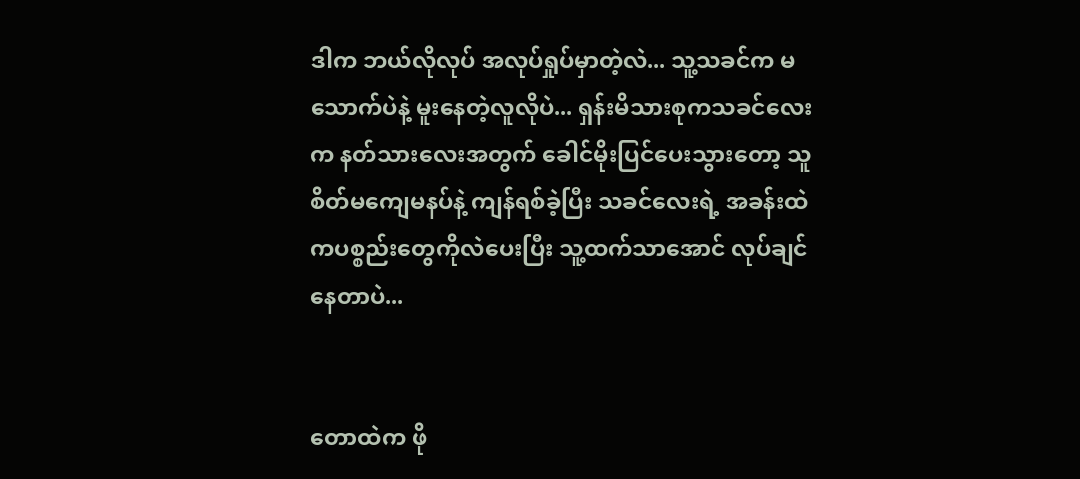ဒါက ဘယ်လိုလုပ် အလုပ်ရှုပ်မှာတဲ့လဲ... သူ့သခင်က မသောက်ပဲနဲ့ မူးနေတဲ့လူလိုပဲ... ရှန်းမိသားစုကသခင်လေးက နတ်သားလေးအတွက် ခေါင်မိုးပြင်ပေးသွားတော့ သူ စိတ်မကျေမနပ်နဲ့ ကျန်ရစ်ခဲ့ပြီး သခင်လေးရဲ့ အခန်းထဲကပစ္စည်းတွေကိုလဲပေးပြီး သူ့ထက်သာအောင် လုပ်ချင်နေတာပဲ...


တောထဲက ဖို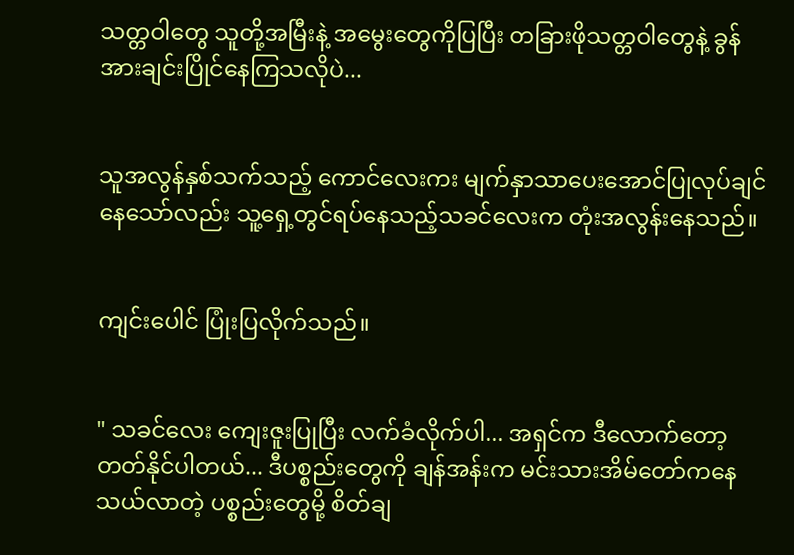သတ္တဝါတွေ သူတို့အမြီးနဲ့ အမွေးတွေကိုပြပြီး တခြားဖိုသတ္တဝါတွေနဲ့ ခွန်အားချင်းပြိုင်နေကြသလိုပဲ...


သူအလွန်နှစ်သက်သည့် ကောင်လေးကး မျက်နှာသာပေးအောင်ပြုလုပ်ချင်နေသော်လည်း သူ့ရှေ့တွင်ရပ်နေသည့်သခင်လေးက တုံးအလွန်းနေသည်။


ကျင်းပေါင် ပြုံးပြလိုက်သည်။


" သခင်လေး ကျေးဇူးပြုပြီး လက်ခံလိုက်ပါ... အရှင်က ဒီလောက်တော့ တတ်နိုင်ပါတယ်... ဒီပစ္စည်းတွေကို ချန်အန်းက မင်းသားအိမ်တော်ကနေ သယ်လာတဲ့ ပစ္စည်းတွေမို့ စိတ်ချ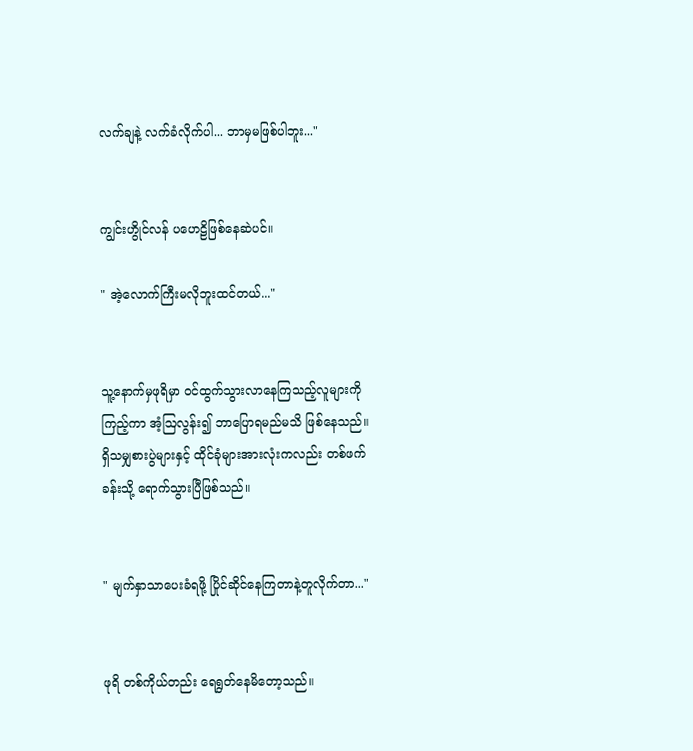လက်ချနဲ့ လက်ခံလိုက်ပါ... ဘာမှမဖြစ်ပါဘူး..."


ကျွင်းဟွိုင်လန် ပဟေဠိဖြစ်နေဆဲပင်။

" အဲ့လောက်ကြီးမလိုဘူးထင်တယ်..."


သူ့နောက်မှဖုရိမှာ ဝင်ထွက်သွားလာနေကြသည့်လူများကိုကြည့်ကာ အံ့ဩလွန်း၍ ဘာပြောရမည်မသိ ဖြစ်နေသည်။ ရှိသမျှစားပွဲများနှင့် ထိုင်ခုံများအားလုံးကလည်း တစ်ဖက်ခန်းသို့ ရောက်သွားပြီဖြစ်သည်။


" မျက်နှာသာပေးခံရဖို့ ပြိုင်ဆိုင်နေကြတာနဲ့တူလိုက်တာ..."


ဖုရိ တစ်ကိုယ်တည်း ရေရွတ်နေမိတော့သည်။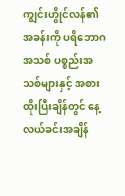ကျွင်းဟွိုင်လန်၏အခန်းကို ပရိဘောဂအသစ် ပစ္စည်းအသစ်များနှင့် အစားထိုးပြီးချိန်တွင် နေ့လယ်ခင်းအချိန်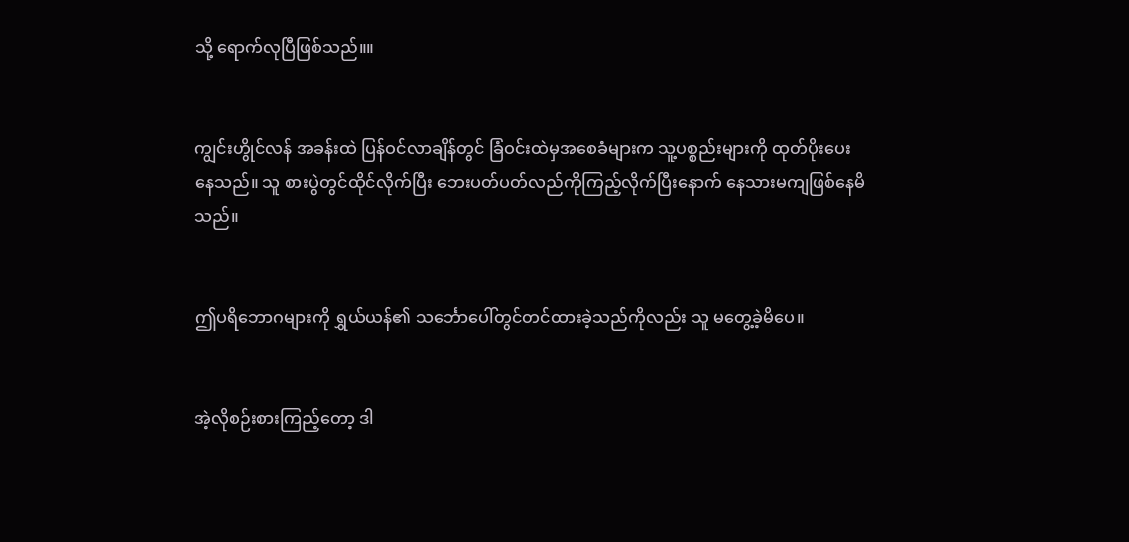သို့ ရောက်လုပြီဖြစ်သည်။။


ကျွင်းဟွိုင်လန် အခန်းထဲ ပြန်ဝင်လာချိန်တွင် ခြံဝင်းထဲမှအစေခံများက သူ့ပစ္စည်းများကို ထုတ်ပိုးပေးနေသည်။ သူ စားပွဲတွင်ထိုင်လိုက်ပြီး ဘေးပတ်ပတ်လည်ကိုကြည့်လိုက်ပြီးနောက် နေသားမကျဖြစ်နေမိသည်။


ဤပရိဘောဂများကို ရွှယ်ယန်၏ သင်္ဘောပေါ်တွင်တင်ထားခဲ့သည်ကိုလည်း သူ မတွေ့ခဲ့မိပေ။


အဲ့လိုစဉ်းစားကြည့်တော့ ဒါ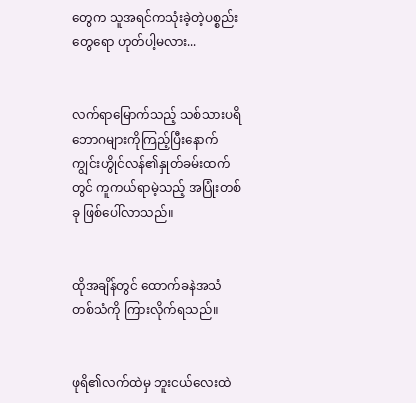တွေက သူအရင်ကသုံးခဲ့တဲ့ပစ္စည်းတွေရော ဟုတ်ပါ့မလား...


လက်ရာမြောက်သည့် သစ်သားပရိဘောဂများကိုကြည့်ပြီးနောက်  ကျွင်းဟွိုင်လန်၏နှုတ်ခမ်းထက်တွင် ကူကယ်ရာမဲ့သည့် အပြုံးတစ်ခု ဖြစ်ပေါ်လာသည်။


ထိုအချိန်‌တွင် ထောက်ခနဲအသံတစ်သံကို ကြားလိုက်ရသည်။


ဖုရိ၏လက်ထဲမှ ဘူးငယ်လေးထဲ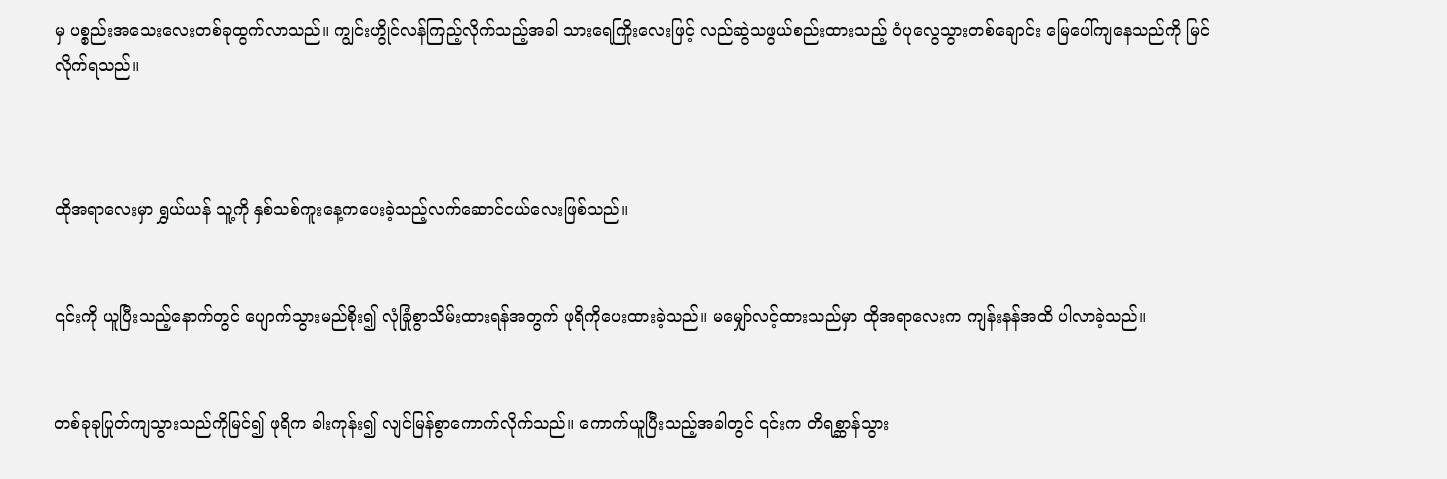မှ ပစ္စည်းအသေးလေးတစ်ခုထွက်လာသည်။ ကျွင်းဟွိုင်လန်ကြည့်လိုက်သည့်အခါ သားရေကြိုးလေးဖြင့် လည်ဆွဲသဖွယ်စည်းထားသည့် ဝံပုလွေသွားတစ်ချောင်း မြေပေါ်ကျနေသည်ကို မြင်လိုက်ရသည်။



ထိုအရာလေးမှာ ရွှယ်ယန် သူ့ကို နှစ်သစ်ကူးနေ့ကပေးခဲ့သည့်လက်ဆောင်ငယ်လေးဖြစ်သည်။


၎င်းကို ယူပြီးသည့်နောက်တွင် ပျောက်သွားမည်စိုး၍ လုံခြုံစွာသိမ်းထားရန်အတွက် ဖုရိကိုပေးထားခဲ့သည်။ မမျှော်လင့်ထားသည်မှာ ထိုအရာလေးက ကျန်းနန်အထိ ပါလာခဲ့သည်။


တစ်ခုခုပြုတ်ကျသွားသည်ကိုမြင်၍ ဖုရိက ခါးကုန်း၍ လျင်မြန်စွာကောက်လိုက်သည်။ ကောက်ယူပြီးသည့်အခါတွင် ၎င်းက တိရစ္ဆာန်သွား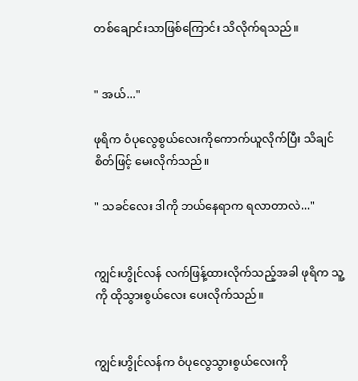တစ်ချောင်းသာဖြစ်ကြောင်း သိလိုက်ရသည်။


" အယ်..."

ဖုရိက ဝံပုလွေစွယ်လေးကိုကောက်ယူလိုက်ပြီး သိချင်စိတ်ဖြင့် မေးလိုက်သည်။

" သခင်လေး ဒါကို ဘယ်နေရာက ရလာတာလဲ..."


ကျွင်းဟွိုင်လန် လက်ဖြန့်ထားလိုက်သည့်အခါ ဖုရိက သူ့ကို ထိုသွားစွယ်လေး ပေးလိုက်သည်။


ကျွင်းဟွိုင်လန်က ဝံပုလွေသွားစွယ်လေးကို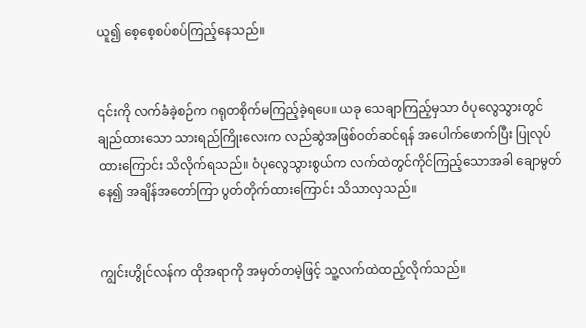ယူ၍ စေ့စေ့စပ်စပ်ကြည့်နေသည်။


၎င်းကို လက်ခံခဲ့စဉ်က ဂရုတစိုက်မကြည့်ခဲ့ရပေ။ ယခု သေချာကြည့်မှသာ ဝံပုလွေသွားတွင်ချည်ထားသော သားရည်ကြိုးလေးက လည်ဆွဲအဖြစ်ဝတ်ဆင်ရန် အပေါက်ဖောက်ပြီး ပြုလုပ်ထားကြောင်း သိလိုက်ရသည်။ ဝံပုလွေသွားစွယ်က လက်ထဲတွင်ကိုင်ကြည့်သောအခါ ချောမွတ်နေ၍ အချိန်အတော်ကြာ ပွတ်တိုက်ထားကြောင်း သိသာလှသည်။


ကျွင်းဟွိုင်လန်က ထိုအရာကို အမှတ်တမဲ့ဖြင့် သူ့လက်ထဲထည့်လိုက်သည်။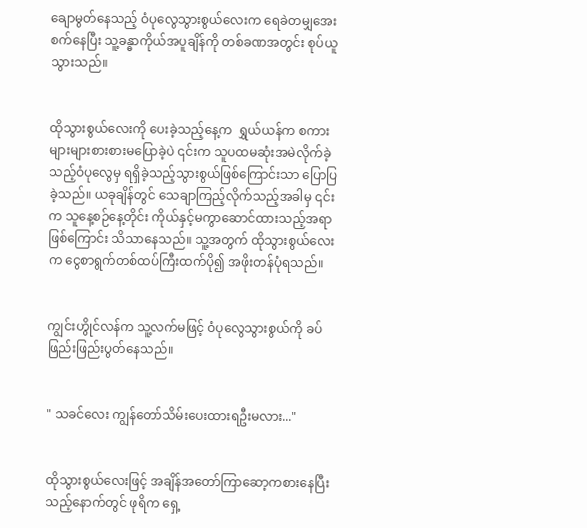ချောမွတ်နေသည့် ဝံပုလွေသွားစွယ်လေးက ရေခဲတမျှအေးစက်နေပြီး သူ့ခန္ဓာကိုယ်အပူချိန်ကို တစ်ခဏအတွင်း စုပ်ယူသွားသည်။


ထိုသွားစွယ်လေးကို ပေးခဲ့သည့်နေ့က  ရွှယ်ယန်က စကားများများစားစားမပြောခဲ့ပဲ ၎င်းက သူပထမဆုံးအမဲလိုက်ခဲ့သည့်ဝံပုလွေမှ ရရှိခဲ့သည့်သွားစွယ်ဖြစ်ကြောင်းသာ ပြောပြခဲ့သည်။ ယခုချိန်တွင် သေချာကြည့်လိုက်သည့်အခါမှ ၎င်းက သူနေ့စဉ်နေ့တိုင်း ကိုယ်နှင့်မကွာ‌ဆောင်ထားသည့်အရာဖြစ်ကြောင်း သိသာနေသည်။ သူ့အတွက် ထိုသွားစွယ်လေးက ငွေစာရွက်တစ်ထပ်ကြီးထက်ပို၍ အဖိုးတန်ပုံရသည်။


ကျွင်းဟွိုင်လန်က သူ့လက်မဖြင့် ဝံပုလွေသွားစွယ်ကို ခပ်ဖြည်းဖြည်းပွတ်နေသည်။


" သခင်လေး ကျွန်တော်သိမ်းပေးထားရဦးမလား..."


ထိုသွားစွယ်လေးဖြင့် အချိန်အတော်ကြာဆော့ကစားနေပြီးသည့်နောက်တွင် ဖုရိက ရှေ့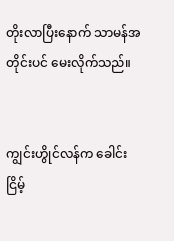တိုးလာပြီးနောက် သာမန်အတိုင်းပင် မေးလိုက်သည်။


ကျွင်းဟွိုင်လန်က ခေါင်းငြိမ့်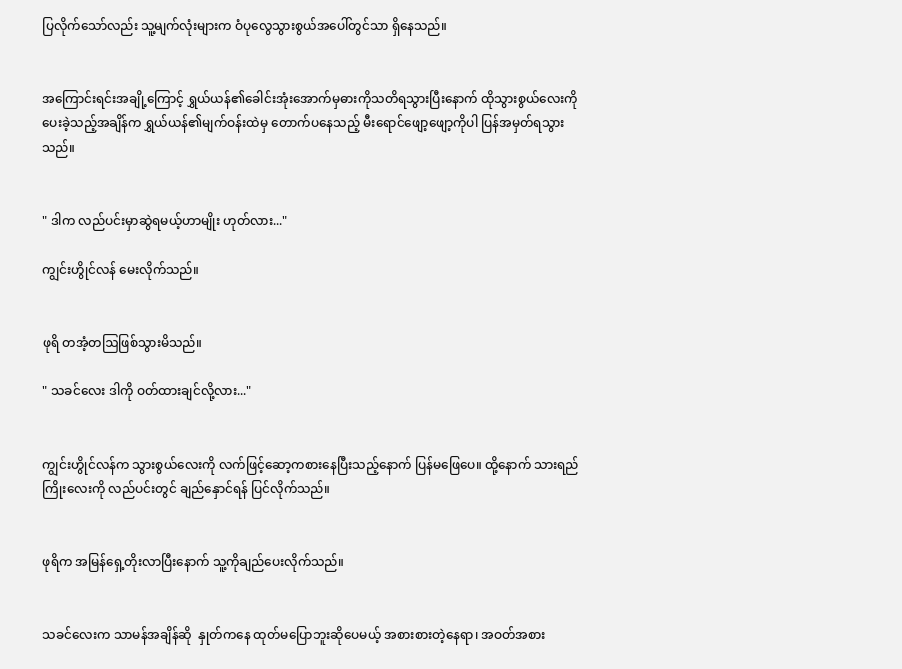ပြလိုက်သော်လည်း သူ့မျက်လုံးများက ‌ဝံပုလွေသွားစွယ်အပေါ်တွင်သာ ရှိနေသည်။


အကြောင်းရင်းအချို့ကြောင့် ရွှယ်ယန်၏ခေါင်းအုံးအောက်မှဓားကိုသတိရသွားပြီးနောက် ထိုသွားစွယ်လေးကို ပေးခဲ့သည့်အချိန်က ရွှယ်ယန်၏မျက်ဝန်းထဲမှ တောက်ပနေသည့် မီးရောင်ဖျော့ဖျော့ကိုပါ ပြန်အမှတ်ရသွားသည်။


" ဒါက လည်ပင်းမှာဆွဲရမယ့်ဟာမျိုး ဟုတ်လား..."

ကျွင်းဟွိုင်လန် မေးလိုက်သည်။


ဖုရိ တအံ့တဩဖြစ်သွားမိသည်။

" သခင်လေး ဒါကို ဝတ်ထားချင်လို့လား..."


ကျွင်းဟွိုင်လန်က သွားစွယ်လေးကို လက်ဖြင့်ဆော့ကစားနေပြီးသည့်နောက် ပြန်မဖြေပေ။ ထို့နောက် သားရည်ကြိုးလေးကို လည်ပင်းတွင် ချည်နှောင်ရန် ပြင်လိုက်သည်။


ဖုရိက အမြန်ရှေ့တိုးလာပြီးနောက် သူ့ကိုချည်ပေးလိုက်သည်။


သခင်လေးက သာမန်အချိန်ဆို  နှုတ်ကနေ ထုတ်မပြောဘူးဆိုပေမယ့် အစားစားတဲ့နေရာ၊ အဝတ်အစား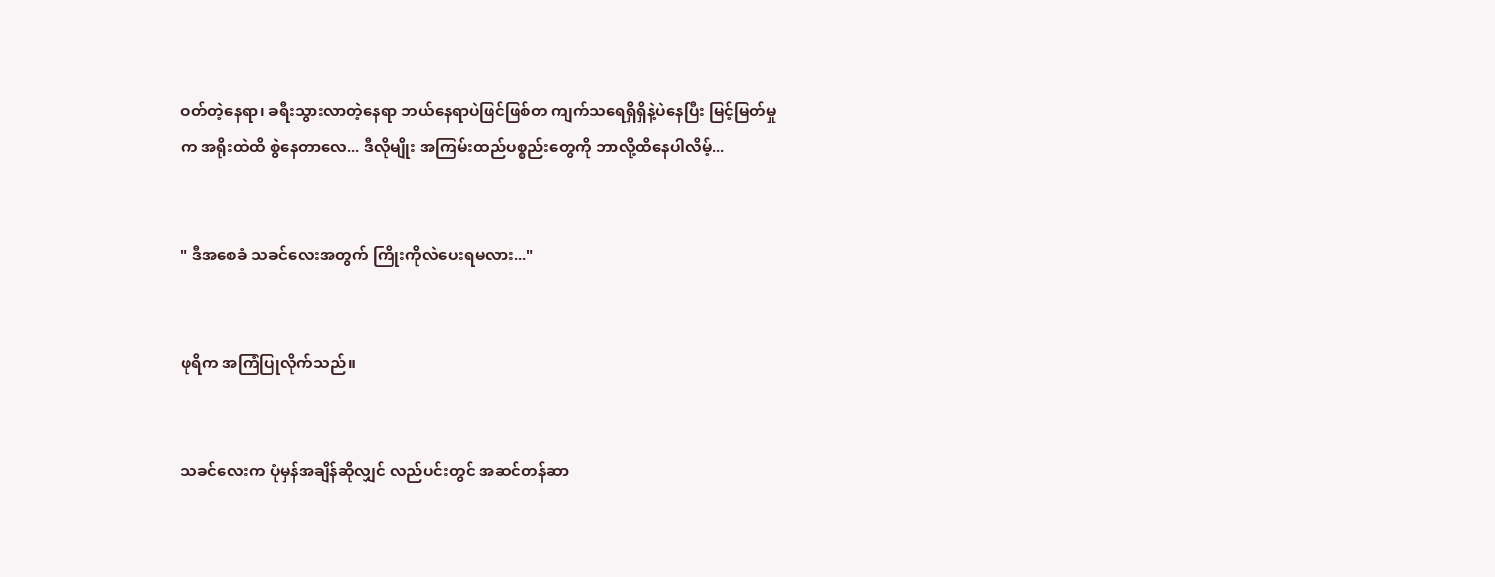ဝတ်တဲ့နေရာ၊ ခရီးသွားလာတဲ့နေရာ ဘယ်နေရာပဲဖြင်ဖြစ်တ ‌ကျက်သရေရှိရှိနဲ့ပဲနေပြီး မြင့်မြတ်မှုက အရိုးထဲထိ စွဲနေတာလေ... ဒီလိုမျိုး အကြမ်းထည်ပစ္စည်းတွေကို ဘာလို့ထိနေပါလိမ့်...


" ဒီအစေခံ သခင်လေးအတွက် ကြိုးကိုလဲပေးရမလား..."


ဖုရိက အကြံပြုလိုက်သည်။


သခင်လေးက ပုံမှန်အချိန်ဆိုလျှင် လည်ပင်းတွင် အဆင်တန်ဆာ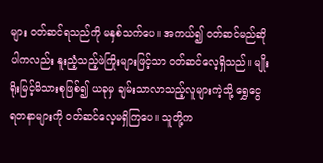များ ဝတ်ဆင်ရသည်ကို မနှစ်သက်ပေ။ အကယ်၍ ဝတ်ဆင်မည်ဆိုပါကလည်း နူးညံ့သည့်ဖဲကြိုးများဖြင့်သာ ဝတ်ဆင်လေ့ရှိသည်။ မျိုးရိုးမြင့်မိသားစုဖြစ်၍ ယခုမှ ချမ်းသာလာသည့်လူများကဲ့သို့ ရွှေငွေ ရတနာများကို ဝတ်ဆင်‌လေ့မရှိကြပေ။ သူတို့က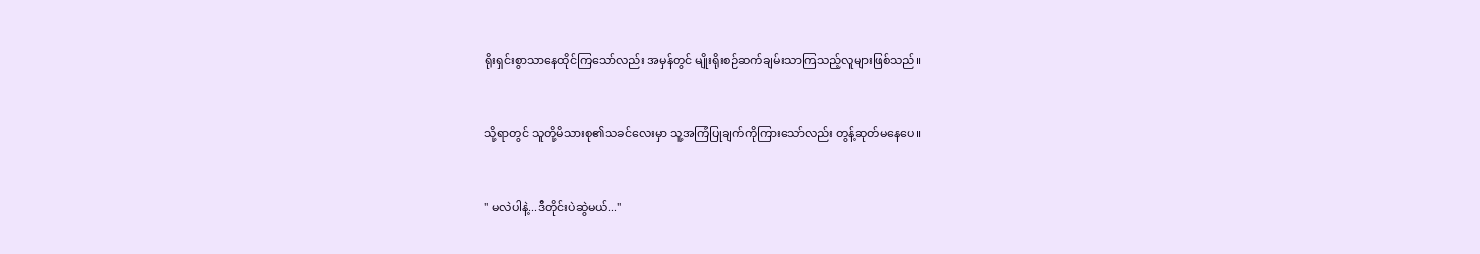ရိုးရှင်းစွာသာနေထိုင်ကြသော်လည်း အမှန်တွင် ‌မျိုးရိုးစဉ်ဆက်ချမ်းသာကြသည့်လူများဖြစ်သည်။


သို့ရာတွင် သူတို့မိသားစု၏သခင်လေးမှာ သူ့အကြံပြုချက်ကိုကြားသော်လည်း တွန့်ဆုတ်မနေပေ။


" မလဲပါနဲ့...ဒီတိုင်းပဲဆွဲမယ်..."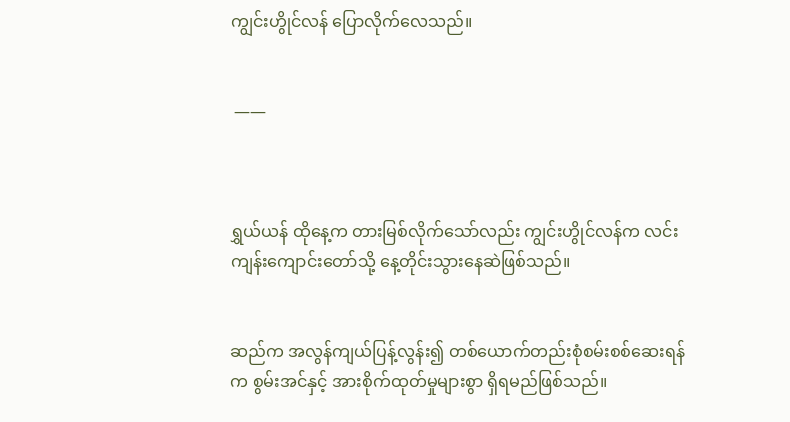ကျွင်းဟွိုင်လန် ပြောလိုက်လေသည်။


 ——



ရွှယ်ယန် ထိုနေ့က တားမြစ်လိုက်သော်လည်း ကျွင်းဟွိုင်လန်က လင်းကျန်းကျောင်းတော်သို့ နေ့တိုင်းသွားနေဆဲဖြစ်သည်။


ဆည်က အလွန်ကျယ်ပြန့်လွန်း၍ တစ်ယောက်တည်းစုံစမ်းစစ်ဆေးရန်က စွမ်းအင်နှင့် အားစိုက်ထုတ်မှုများစွာ ရှိရမည်ဖြစ်သည်။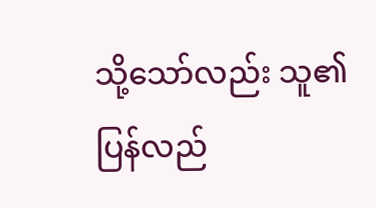သို့သော်လည်း သူ၏ပြန်လည်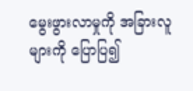မွေးဖွားလာမှုကို အခြားလူများကို ပြောပြ၍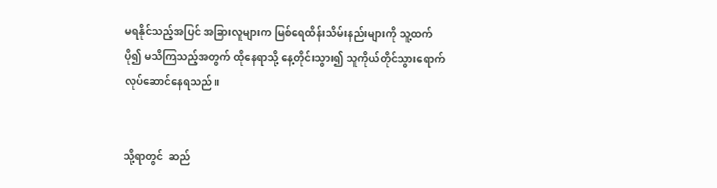မရနိုင်သည့်အပြင် အခြားလူများက မြစ်ရေထိန်းသိမ်းနည်းများကို သူ့ထက်ပို၍ မသိကြသည့်အတွက် ထိုနေရာသို့ နေ့တိုင်းသွား၍ သူကိုယ်တိုင်သွားရောက်လုပ်ဆောင်နေရသည်။


သို့ရာတွင်  ဆည်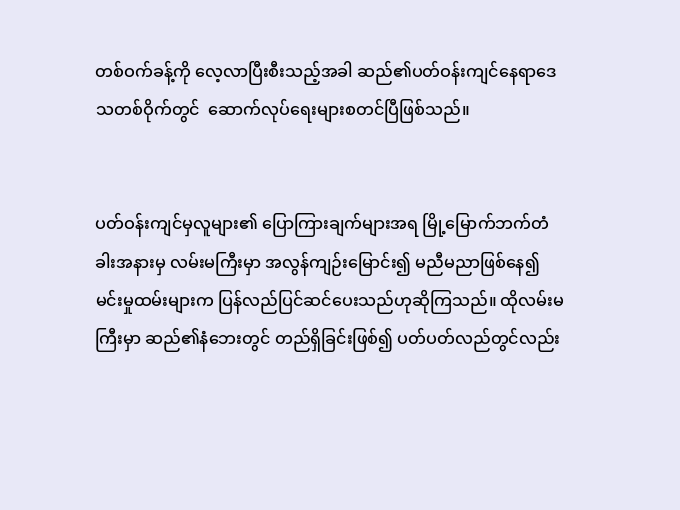တစ်ဝက်ခန့်ကို လေ့လာပြီးစီးသည့်အခါ ဆည်၏ပတ်ဝန်းကျင်နေရာဒေသတစ်ဝိုက်တွင်  ဆောက်လုပ်ရေးများစတင်ပြီဖြစ်သည်။


ပတ်ဝန်းကျင်မှလူများ၏ ပြောကြားချက်များအရ မြို့မြောက်ဘက်တံခါးအနားမှ လမ်းမကြီးမှာ အလွန်ကျဉ်းမြောင်း၍ မညီမညာဖြစ်နေ၍ မင်းမှုထမ်းများက ပြန်လည်ပြင်ဆင်ပေးသည်ဟုဆိုကြသည်။ ထိုလမ်းမကြီးမှာ ဆည်၏နံဘေးတွင် တည်ရှိခြင်းဖြစ်၍ ပတ်ပတ်လည်တွင်လည်း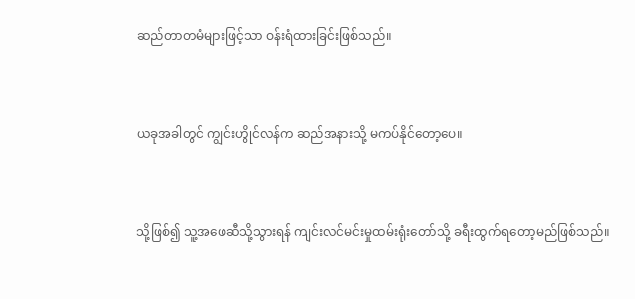ဆည်တာတမံများဖြင့်သာ ဝန်းရံထားခြင်းဖြစ်သည်။


ယခုအခါတွင် ကျွင်းဟွိုင်လန်က ဆည်အနားသို့ မကပ်နိုင်တော့ပေ။


သို့ဖြစ်၍ သူ့အဖေဆီသို့သွားရန် ကျင်းလင်မင်းမှုထမ်းရုံးတော်သို့ ခရီးထွက်ရတော့မည်ဖြစ်သည်။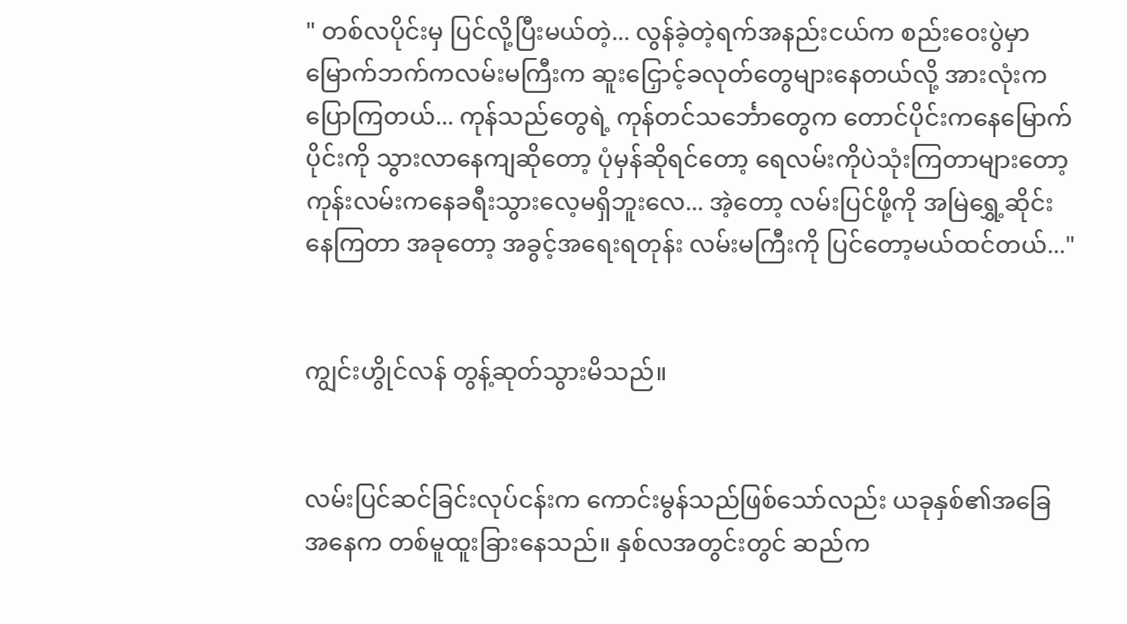" တစ်လပိုင်းမှ ပြင်လို့ပြီးမယ်တဲ့... လွန်ခဲ့တဲ့ရက်အနည်းငယ်က စည်းဝေးပွဲမှာ မြောက်ဘက်ကလမ်းမကြီးက ဆူးငြှောင့်ခလုတ်တွေများနေတယ်လို့ အားလုံးက ပြောကြတယ်... ကုန်သည်တွေရဲ့ ကုန်တင်သင်္ဘောတွေက တောင်ပိုင်းကနေမြောက်ပိုင်းကို သွားလာနေကျ‌ဆိုတော့ ပုံမှန်ဆိုရင်တော့ ရေလမ်းကိုပဲသုံးကြတာများတော့ ကုန်းလမ်းကနေခရီးသွားလေ့မရှိဘူးလေ... အဲ့တော့ လမ်းပြင်ဖို့ကို အမြဲရွှေ့ဆိုင်းနေကြတာ အခုတော့ အခွင့်အရေးရတုန်း လမ်းမကြီးကို ပြင်တော့မယ်ထင်တယ်..."


ကျွင်းဟွိုင်လန် တွန့်ဆုတ်သွားမိသည်။


လမ်းပြင်ဆင်ခြင်းလုပ်ငန်းက ကောင်းမွန်သည်ဖြစ်သော်လည်း ယခုနှစ်၏အခြေအနေက တစ်မူထူးခြားနေသည်။ နှစ်လအတွင်းတွင် ဆည်က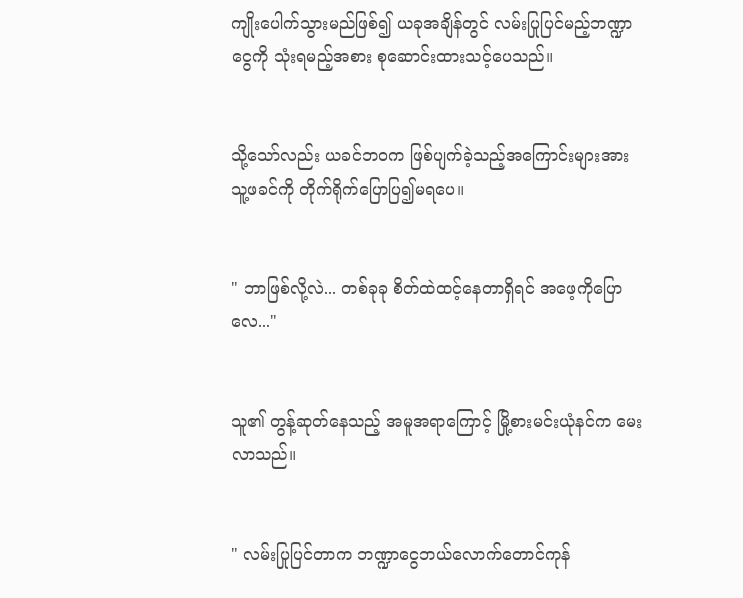ကျိုးပေါက်သွားမည်ဖြစ်၍ ယခုအချိန်တွင် လမ်းပြုပြင်မည့်ဘဏ္ဍာငွေကို သုံးရမည့်အစား စုဆောင်းထားသင့်ပေသည်။


သို့သော်လည်း ယခင်ဘဝက ဖြစ်ပျက်ခဲ့သည့်အကြောင်းများအား သူ့ဖခင်ကို တိုက်ရိုက်ပြောပြ၍မရပေ။


" ဘာဖြစ်လို့လဲ... တစ်ခုခု စိတ်ထဲထင့်နေတာရှိရင် အဖေ့ကိုပြောလေ..."


သူ၏ တွန့်ဆုတ်နေသည့် အမူအရာကြောင့် မြို့စားမင်းယုံနင်က မေးလာသည်။


" လမ်းပြုပြင်တာက ဘဏ္ဍာငွေဘယ်လောက်တောင်ကုန်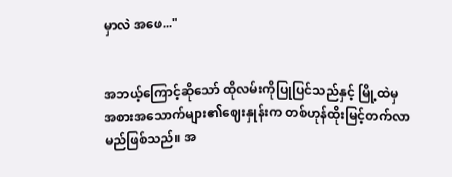မှာလဲ အဖေ..."


အဘယ့်ကြောင့်ဆိုသော် ထိုလမ်းကိုပြုပြင်သည်နှင့် မြို့ထဲမှ အစားအသောက်များ၏ဈေးနှုန်းက တစ်ဟုန်ထိုးမြင့်တက်လာမည်ဖြစ်သည်။ အ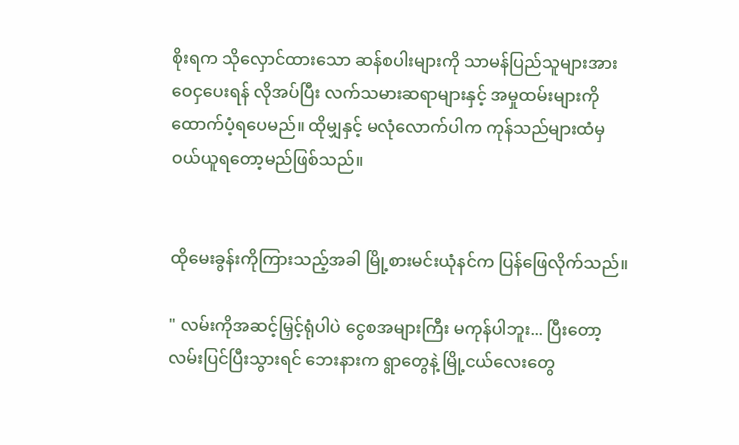စိုးရက သိုလှောင်ထားသော ဆန်စပါးများကို သာမန်ပြည်သူများအား ဝေငှပေးရန် လိုအပ်ပြီး လက်သမားဆရာများနှင့် အမှုထမ်းများကို ထောက်ပံ့ရပေမည်။ ထိုမျှနှင့် မလုံလောက်ပါက ကုန်သည်များထံမှ ဝယ်ယူရတော့မည်ဖြစ်သည်။


ထိုမေးခွန်းကိုကြားသည့်အခါ မြို့စားမင်းယုံနင်က ပြန်ဖြေလိုက်သည်။

" လမ်းကိုအဆင့်မြှင့်ရုံပါပဲ ငွေစအများကြီး မကုန်ပါဘူး... ပြီးတော့ လမ်းပြင်ပြီးသွားရင် ဘေးနားက ရွာတွေနဲ့ မြို့ငယ်လေးတွေ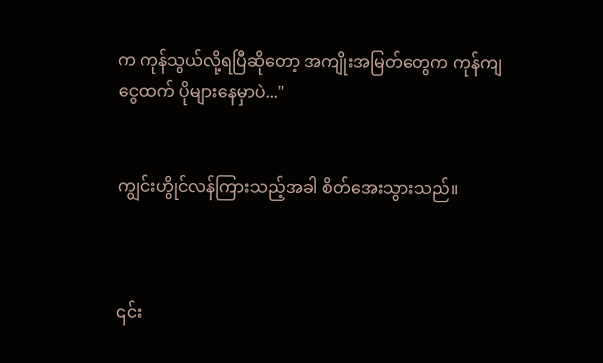က ကုန်သွယ်လို့ရပြီဆိုတော့ အကျိုးအမြတ်တွေက ကုန်ကျငွေထက် ပိုများနေမှာပဲ..."


ကျွင်းဟွိုင်လန်ကြားသည့်အခါ စိတ်အေးသွားသည်။



၎င်း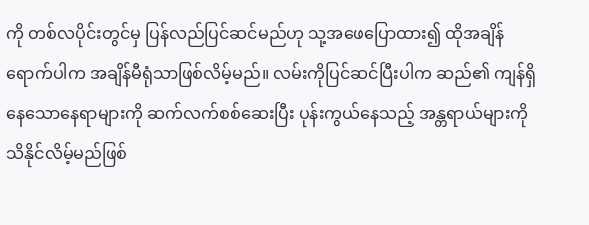ကို တစ်လပိုင်းတွင်မှ ပြန်လည်ပြင်ဆင်မည်ဟု သု့အဖေပြောထား၍ ထိုအချိန်ရောက်ပါက အချိန်မီရုံသာဖြစ်လိမ့်မည်။ လမ်းကိုပြင်ဆင်ပြီးပါက ဆည်၏ ကျန်ရှိနေသောနေရာများကို ဆက်လက်စစ်ဆေးပြီး ပုန်းကွယ်နေသည့် အန္တရာယ်များကို သိနိုင်လိမ့်မည်ဖြစ်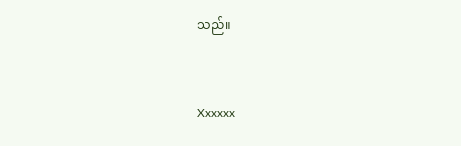သည်။


Xxxxxx